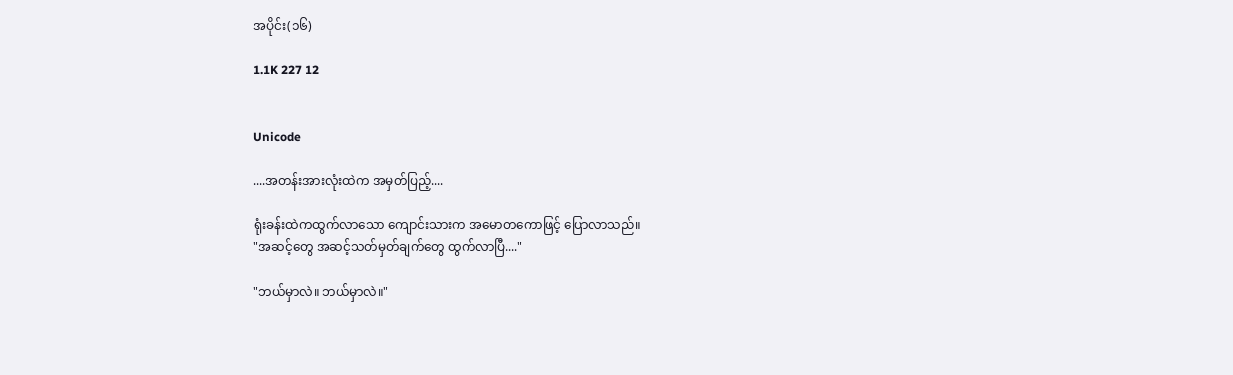အပိုင်း(၁၆)

1.1K 227 12


Unicode

....အတန်းအားလုံးထဲက အမှတ်ပြည့်....

ရုံးခန်းထဲကထွက်လာသော ကျောင်းသားက အမောတကောဖြင့် ပြောလာသည်။
"အဆင့်တွေ အဆင့်သတ်မှတ်ချက်တွေ ထွက်လာပြီ...."

"ဘယ်မှာလဲ။ ဘယ်မှာလဲ။"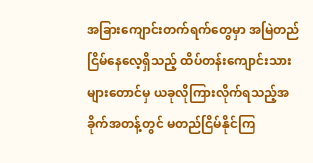အခြားကျောင်းတက်ရက်တွေမှာ အမြဲတည်ငြိမ်နေလေ့ရှိသည့် ထိပ်တန်းကျောင်းသားများတောင်မှ ယခုလိုကြားလိုက်ရသည့်အခိုက်အတန့်တွင် မတည်ငြိမ်နိုင်ကြ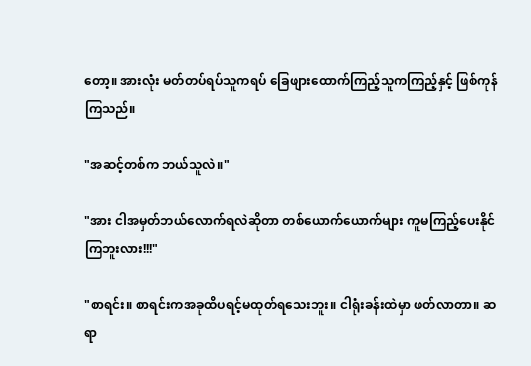တော့။ အားလုံး မတ်တပ်ရပ်သူကရပ် ခြေဖျားထောက်ကြည့်သူကကြည့်နှင့် ဖြစ်ကုန်ကြသည်။

"အဆင့်တစ်က ဘယ်သူလဲ။"

"အား ငါအမှတ်ဘယ်လောက်ရလဲဆိုတာ တစ်ယောက်ယောက်များ ကူမကြည့်ပေးနိုင်ကြဘူးလား!!!"

"စာရင်း။ စာရင်းကအခုထိပရင့်မထုတ်ရသေးဘူး။ ငါရုံးခန်းထဲမှာ ဖတ်လာတာ။ ဆရာ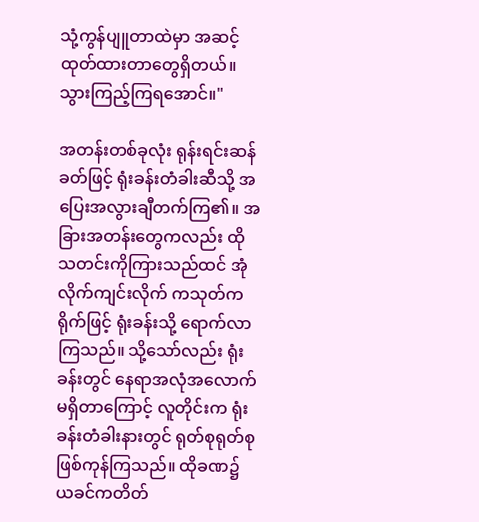သုံ့ကွန်ပျူတာထဲမှာ အဆင့်ထုတ်ထားတာတွေရှိတယ်။ သွားကြည့်ကြရအောင်။"

အတန်းတစ်ခုလုံး ရုန်းရင်းဆန်ခတ်ဖြင့် ရုံးခန်းတံခါးဆီသို့ အပြေးအလွားချီတက်ကြ၏။ အခြားအတန်းတွေကလည်း ထိုသတင်းကိုကြားသည်ထင် အုံလိုက်ကျင်းလိုက် ကသုတ်ကရိုက်ဖြင့် ရုံးခန်းသို့ ရောက်လာကြသည်။ သို့သော်လည်း ရုံးခန်းတွင် နေရာအလုံအလောက်မရှိတာကြောင့် လူတိုင်းက ရုံးခန်းတံခါးနားတွင် ရုတ်စုရုတ်စုဖြစ်ကုန်ကြသည်။ ထိုခဏ၌ ယခင်ကတိတ်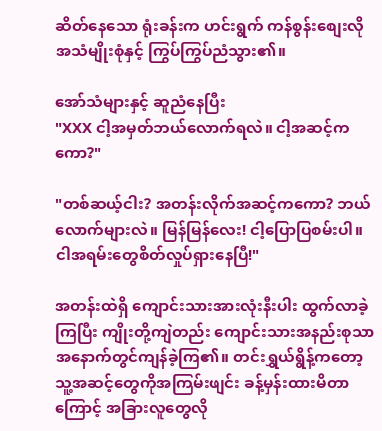ဆိတ်နေသော ရုံးခန်းက ဟင်းရွက် ကန်စွန်းစျေးလို အသံမျိုးစုံနှင့် ကြွပ်ကြွပ်ညံသွား၏။

အော်သံများနှင့် ဆူညံနေပြီး
"XXX ငါ့အမှတ်ဘယ်လောက်ရလဲ။ ငါ့အဆင့်ကကော?"

"တစ်ဆယ့်ငါး? အတန်းလိုက်အဆင့်ကကော? ဘယ်လောက်များလဲ။ မြန်မြန်လေး! ငါ့ပြောပြစမ်းပါ။ ငါအရမ်းတွေစိတ်လှုပ်ရှားနေပြီ!"

အတန်းထဲရှိ ကျောင်းသားအားလုံးနီးပါး ထွက်လာခဲ့ကြပြီး ကျိုးတို့ကျဲတည်း ကျောင်းသားအနည်းစုသာ အနောက်တွင်ကျန်ခဲ့ကြ၏။ တင်းရွှယ်ရွိန့်ကတော့ သူ့အဆင့်တွေကိုအကြမ်းဖျင်း ခန့်မှန်းထားမိတာကြောင့် အခြားလူတွေလို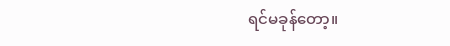ရင်မခုန်တော့။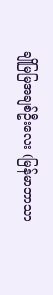ချိုမြမြအချစ်ဦးလေး (မြန်မာဘာသာ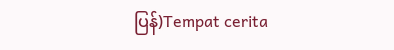ပြန်)Tempat cerita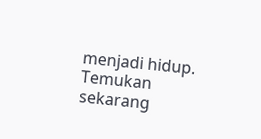menjadi hidup. Temukan sekarang